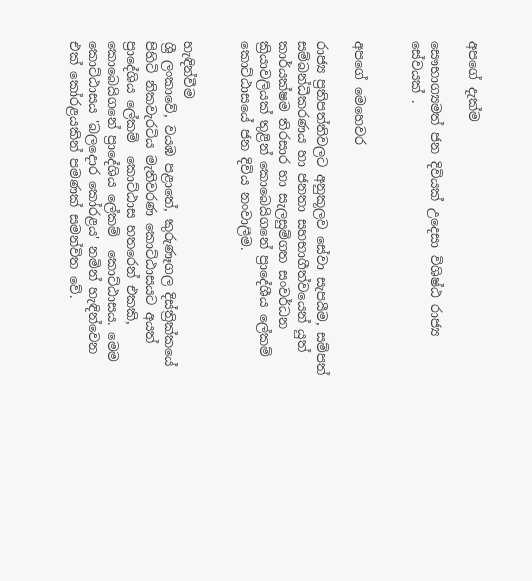අපගේ දැක්ම

සෞභාග්‍යමත් ජන දිවියක් උදෙසා විශිෂ්ඨ රාජ්‍ය සේවයක් .


අපගේ මෙහෙවර

රාජ්‍ය ප්‍රතිපත්තිවලට අනුකූලව සේවා සැපයීම, සම්පත් සම්බන්ධීකරණය හා ජනතා සහභාගීත්වයෙන් යුත් කාර්යක්ෂම තිරසාර හා සැලසුම්ගත සංවර්ධන ක්‍රියාවලියක් තුළින් කොබෙයිගනේ ප්‍රාදේශීය ලේකම් කොට්ඨාසයේ ජන දිවිය නංවාලීම.


හැඳින්වීම
ශ්‍රී ලංකාවේ, වයඹ පළාතේ, කුරුණෑගල දිස්ත්‍රික්කයේ පිහිටි නිකවැරටිය මැතිවරණ කොට්ඨාසයට අයත් ප්‍රාදේශිය ලේකම්  කොට්ඨාස හතරෙන් එකකි, කොබෙයිගනේ ප්‍රාදේශිය ලේකම්  කොට්ඨාසය. මෙම කොට්ඨාසය 'බලදොර කෝරළය' නමින් හැඳින්වෙන  එක් කෝරළයකින් පමණක් සමන්විත වේ.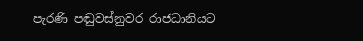පැරණි පඬුවස්නුවර රාජධානියට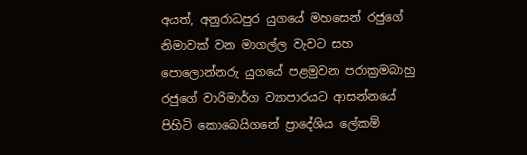අයත්, අනුරාධපුර යුගයේ මහසෙන් රජුගේ නිමාවක් වන මාගල්ල වැවට සහ පොලොන්නරු යුගයේ පළමුවන පරාක්‍රමබාහු රජුගේ වාරිමාර්ග ව්‍යාපාරයට ආසන්නයේ පිහිටි කොබෙයිගනේ ප්‍රාදේශිය ලේකම්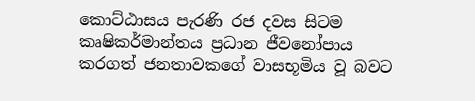කොට්ඨාසය පැරණි රජ දවස සිටම කෘෂිකර්මාන්තය ප්‍රධාන ජීවනෝපාය කරගත් ජනතාවකගේ වාසභූමිය වූ බවට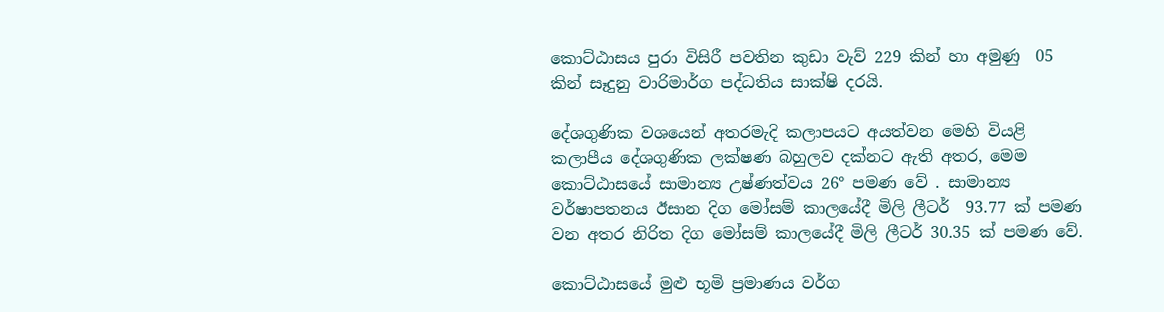කොට්ඨාසය පුරා විසිරී පවතින කුඩා වැව් 229 කින් හා අමුණු  05 කින් සෑදුනු වාරිමාර්ග පද්ධතිය සාක්ෂි දරයි.

දේශගුණික වශයෙන් අතරමැදි කලාපයට අයත්වන මෙහි වියළි කලාපීය දේශගුණික ලක්ෂණ බහුලව දක්නට ඇති අතර, මෙම කොට්ඨාසයේ සාමාන්‍ය උෂ්ණත්වය 26° පමණ වේ . සාමාන්‍ය වර්ෂාපතනය ඊසාන දිග මෝසම් කාලයේදී මිලි ලීටර්  93.77 ක් පමණ වන අතර නිරිත දිග මෝසම් කාලයේදී මිලි ලීටර් 30.35 ක් පමණ වේ.

කොට්ඨාසයේ මුළු භූමි ප්‍රමාණය වර්ග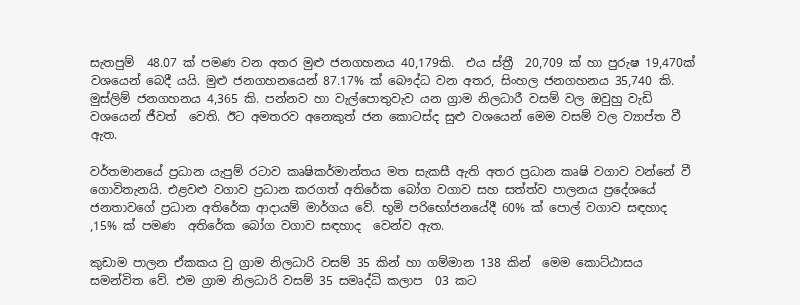සැතපුම්  48.07 ක් පමණ වන අතර මුළු ජනගහනය 40,179කි.  එය ස්ත්‍රී  20,709 ක් හා පුරුෂ 19,470ක් වශයෙන් බෙදී යයි. මුළු ජනගහනයෙන් 87.17% ක් බෞද්ධ වන අතර, සිංහල ජනගහනය 35,740 කි. මුස්ලිම් ජනගහනය 4,365 කි. පන්නව හා වැල්පොතුවැව යන ග්‍රාම නිලධාරී වසම් වල ඔවුහු වැඩි වශයෙන් ජීවත්  වෙති. ඊට අමතරව අනෙකුත් ජන කොටස්ද සුළු වශයෙන් මෙම වසම් වල ව්‍යාප්ත වී ඇත.

වර්තමානයේ ප්‍රධාන යැපුම් රටාව කෘෂිකර්මාන්තය මත සැකසී ඇති අතර ප්‍රධාන කෘෂි වගාව වන්නේ වී ගොවිතැනයි. එළවළු වගාව ප්‍රධාන කරගත් අතිරේක බෝග වගාව සහ සත්ත්ව පාලනය ප්‍රදේශයේ ජනතාවගේ ප්‍රධාන අතිරේක ආදායම් මාර්ගය වේ. භූමි පරිභෝජනයේදී 60% ක් පොල් වගාව සඳහාද ,15% ක් පමණ  අතිරේක බෝග වගාව සඳහාද  වෙන්ව ඇත.

කුඩාම පාලන ඒකකය වු ග්‍රාම නිලධාරි වසම් 35 කින් හා ගම්මාන 138 කින්  මෙම කොට්ඨාසය සමන්විත වේ. එම ග්‍රාම නිලධාරි වසම් 35 සමෘද්ධි කලාප  03 කට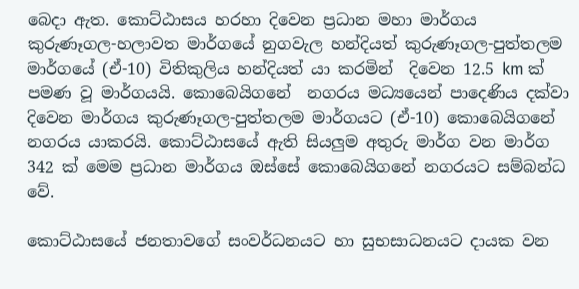බෙදා ඇත. කොට්ඨාසය හරහා දිවෙන ප්‍රධාන මහා මාර්ගය කුරුණෑගල-හලාවත මාර්ගයේ නුගවැල හන්දියත් කුරුණෑගල-පුත්තලම මාර්ගයේ (ඒ-10) විතිකුලිය හන්දියත් යා කරමින්  දිවෙන 12.5 km ක් පමණ වූ මාර්ගයයි. කොබෙයිගනේ  නගරය මධ්‍යයෙන් පාදෙණිය දක්වා දිවෙන මාර්ගය කුරුණෑගල-පුත්තලම මාර්ගයට (ඒ-10) කොබෙයිගනේ නගරය යාකරයි. කොට්ඨාසයේ ඇති සියලුම අතුරු මාර්ග වන මාර්ග 342 ක් මෙම ප්‍රධාන මාර්ගය ඔස්සේ කොබෙයිගනේ නගරයට සම්බන්ධ  වේ.

කොට්ඨාසයේ ජනතාවගේ සංවර්ධනයට හා සුභසාධනයට දායක වන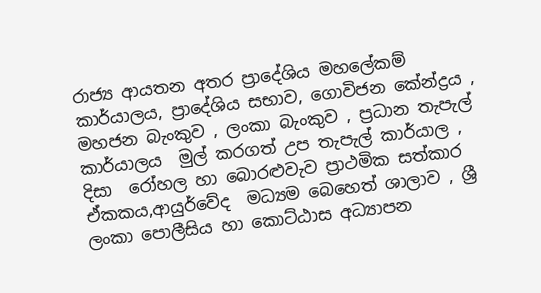රාජ්‍ය ආයතන අතර ප්‍රාදේශිය මහලේකම් කාර්යාලය, ප්‍රාදේශිය සභාව, ගොවිජන කේන්ද්‍රය , මහජන බැංකුව , ලංකා බැංකුව , ප්‍රධාන තැපැල් කාර්යාලය  මුල් කරගත් උප තැපැල් කාර්යාල , දිසා  රෝහල හා බොරළුවැව ප්‍රාථමික සත්කාර ඒකකය,ආයුර්වේද  මධ්‍යම බෙහෙත් ශාලාව , ශ්‍රී ලංකා පොලීසිය හා කොට්ඨාස අධ්‍යාපන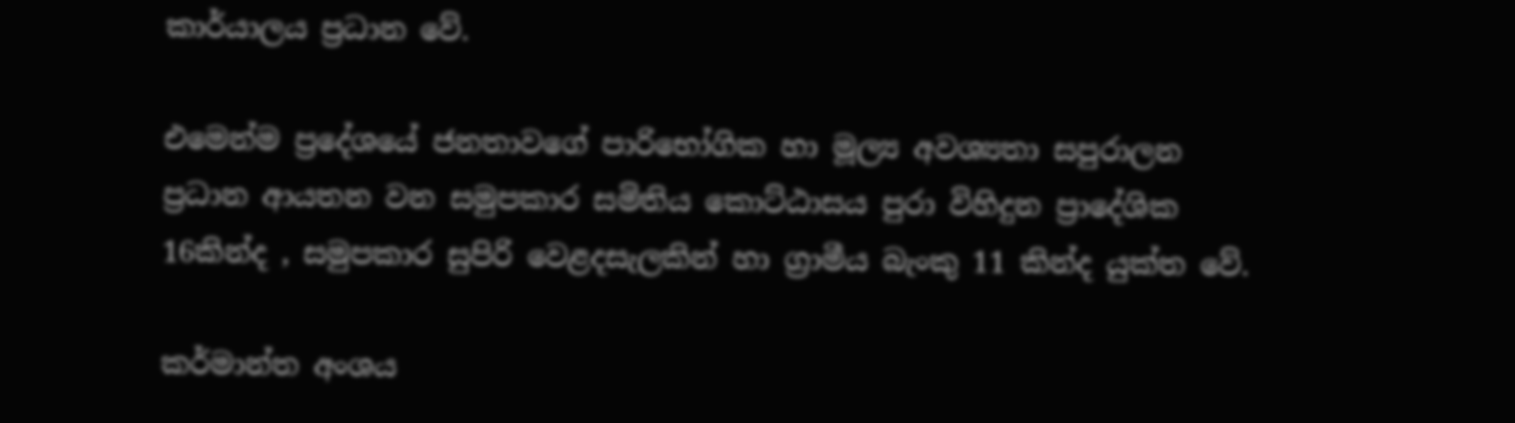කාර්යාලය ප්‍රධාන වේ.

එමෙන්ම ප්‍රදේශයේ ජනතාවගේ පාරිභෝගික හා මූල්‍ය අවශ්‍යතා සපුරාලන ප්‍රධාන ආයතන වන සමුපකාර සමිතිය කොට්ඨාසය පුරා විහිදුන ප්‍රාදේශික 16කින්ද , සමුපකාර සුපිරි වෙළදසැලකින් හා ග්‍රාමීය බැංකු 11 කින්ද යුක්ත වේ.

කර්මාන්ත අංශය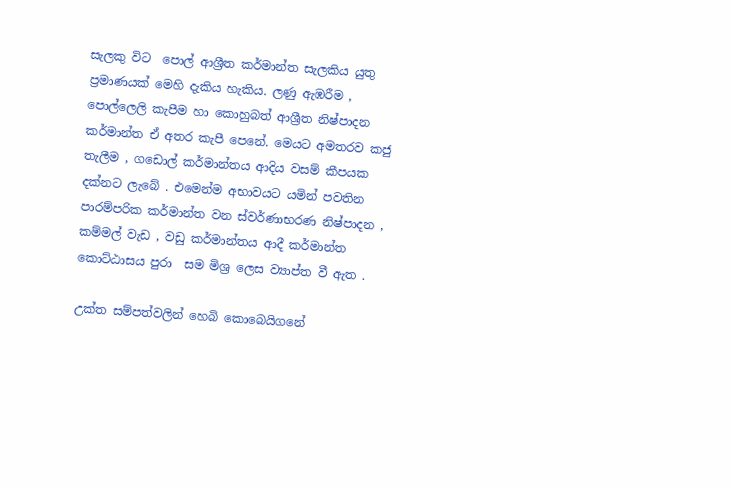සැලකු විට  පොල් ආශ්‍රීත කර්මාන්ත සැලකිය යුතු ප්‍රමාණයක් මෙහි දැකිය හැකිය. ලණු ඇඹරීම , පොල්ලෙලි කැපීම හා කොහුබත් ආශ්‍රීත නිෂ්පාදන කර්මාන්ත ඒ අතර කැපී පෙනේ. මෙයට අමතරව කජු තැලීම , ගඩොල් කර්මාන්තය ආදිය වසම් කීපයක  දක්නට ලැබේ . එමෙන්ම අභාවයට යමින් පවතින පාරම්පරික කර්මාන්ත වන ස්වර්ණාභරණ නිෂ්පාදන , කම්මල් වැඩ , වඩු කර්මාන්තය ආදී කර්මාන්ත කොට්ඨාසය පුරා  සම මිශ්‍ර ලෙස ව්‍යාප්ත වී ඇත .

උක්ත සම්පත්වලින් හෙබි කොබෙයිගනේ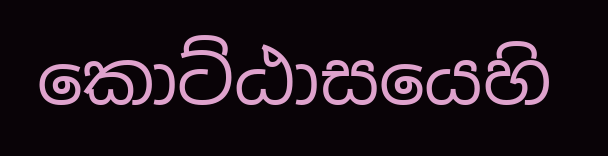කොට්ඨාසයෙහි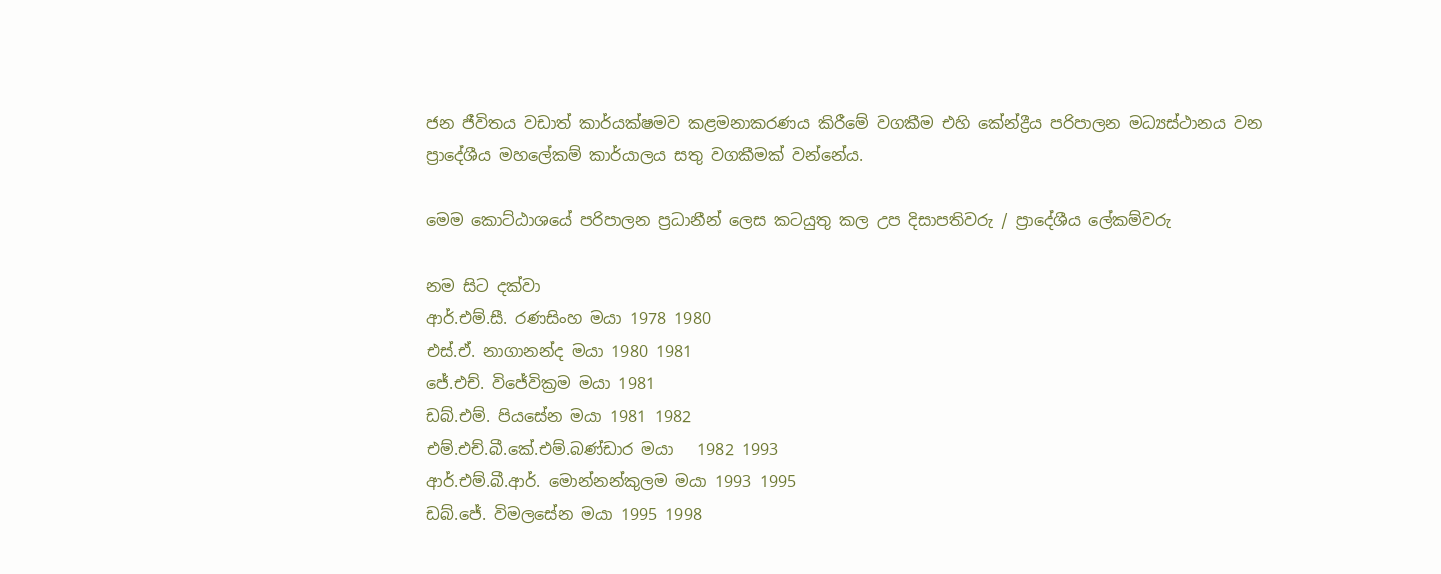ජන ජීවිතය වඩාත් කාර්යක්ෂමව කළමනාකරණය කිරීමේ වගකීම එහි කේන්ද්‍රීය පරිපාලන මධ්‍යස්ථානය වන ප්‍රාදේශීය මහලේකම් කාර්යාලය සතු වගකීමක් වන්නේය.

මෙම කොට්ඨාශයේ පරිපාලන ප්‍රධානීන් ලෙස කටයුතු කල උප දිසාපතිවරු / ප්‍රාදේශීය ලේකම්වරු

නම සිට දක්වා
ආර්.එම්.සී. රණසිංහ මයා 1978 1980
එස්.ඒ. නාගානන්ද මයා 1980 1981
ජේ.එච්. විජේවික්‍රම මයා 1981
ඩබ්.එම්. පියසේන මයා 1981 1982
එම්.එච්.බී.කේ.එම්.බණ්ඩාර මයා   1982 1993
ආර්.එම්.බී.ආර්. මොන්නන්කුලම මයා 1993 1995
ඩබ්.ජේ. විමලසේන මයා 1995 1998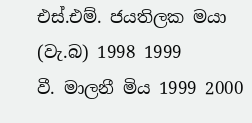එස්.එම්. ජයතිලක මයා (වැ.බ) 1998 1999
වී. මාලනී මිය 1999 2000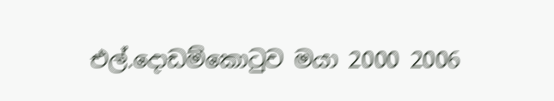එල්.දොඩම්කොටුව මයා 2000 2006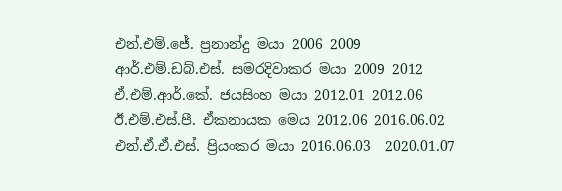එන්.එම්.ජේ. ප්‍රනාන්දු මයා 2006 2009
ආර්.එම්.ඩබ්.එස්. සමරදිවාකර මයා 2009 2012
ඒ.එම්.ආර්.කේ. ජයසිංහ මයා 2012.01 2012.06
ඊ.එම්.එස්.පී. ඒකනායක මෙය 2012.06 2016.06.02
එන්.ඒ.ඒ.එස්. ප්‍රියංකර මයා 2016.06.03  2020.01.07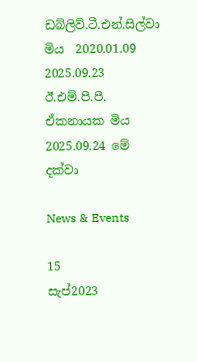ඩබ්ලිව්.ටී.එන්.සිල්වා මිය  2020.01.09 2025.09.23
ඊ.එම්.පී.පී. ඒකනායක මිය 2025.09.24 මේ දක්වා

News & Events

15
සැප්2023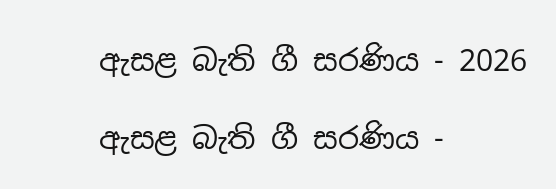ඇසළ බැති ගී සරණිය - 2026

ඇසළ බැති ගී සරණිය -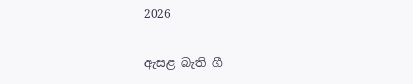2026

ඇසළ බැති ගී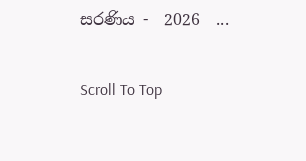සරණිය -  2026  ...

Scroll To Top